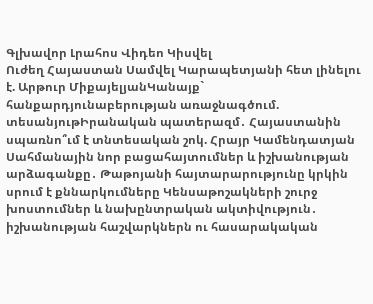Գլխավոր Լրահոս Վիդեո Կիսվել
Ուժեղ Հայաստան Սամվել Կարապետյանի հետ լինելու է. Արթուր ՄիքայելյանԿանայք` հանքարդյունաբերության առաջնագծում. տեսանյութԻրանական պատերազմ․ Հայաստանին սպառնո՞ւմ է տնտեսական շոկ. Հրայր Կամենդատյան Սահմանային նոր բացահայտումներ և իշխանության արձագանքը․ Թաթոյանի հայտարարությունը կրկին սրում է քննարկումները Կենսաթոշակների շուրջ խոստումներ և նախընտրական ակտիվություն․ իշխանության հաշվարկներն ու հասարակական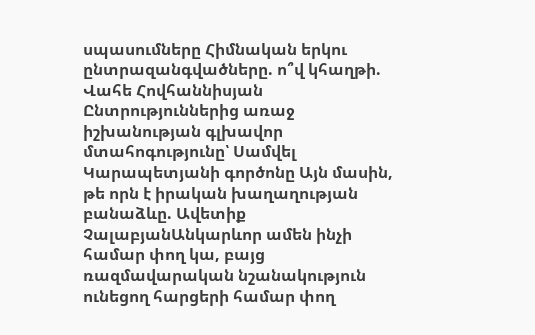սպասումները Հիմնական երկու ընտրազանգվածները. ո՞վ կհաղթի. Վահե Հովհաննիսյան Ընտրություններից առաջ իշխանության գլխավոր մտահոգությունը՝ Սամվել Կարապետյանի գործոնը Այն մասին, թե որն է իրական խաղաղության բանաձևը. Ավետիք ՉալաբյանԱնկարևոր ամեն ինչի համար փող կա, բայց ռազմավարական նշանակություն ունեցող հարցերի համար փող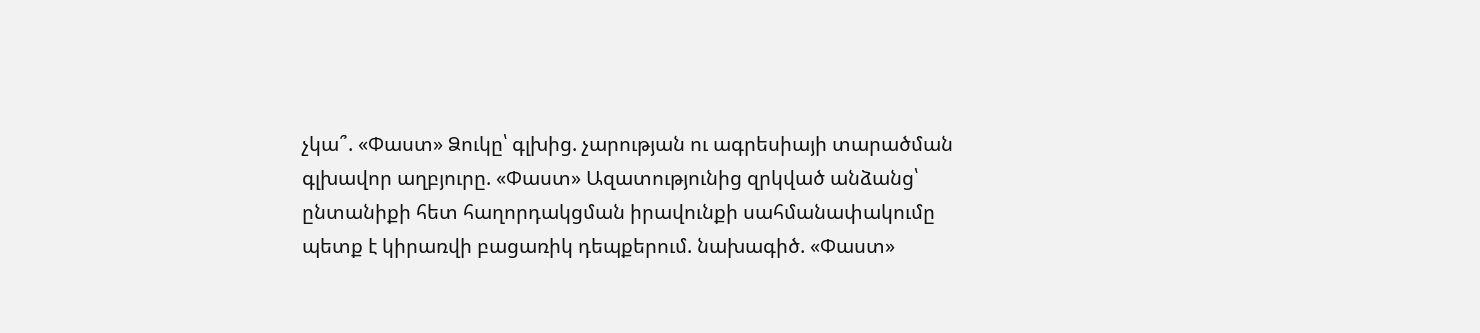չկա՞. «Փաստ» Ձուկը՝ գլխից. չարության ու ագրեսիայի տարածման գլխավոր աղբյուրը. «Փաստ» Ազատությունից զրկված անձանց՝ ընտանիքի հետ հաղորդակցման իրավունքի սահմանափակումը պետք է կիրառվի բացառիկ դեպքերում. նախագիծ. «Փաստ»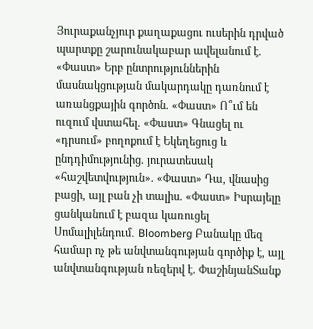Յուրաքանչյուր քաղաքացու ուսերին դրված պարտքը շարունակաբար ավելանում է. «Փաստ» Երբ ընտրություններին մասնակցության մակարդակը դառնում է առանցքային գործոն. «Փաստ» Ո՞ւմ են ուզում վստահել. «Փաստ» Գնացել ու «դրսում» բողոքում է Եկեղեցուց և ընդդիմությունից. յուրատեսակ «հաշվետվություն». «Փաստ» Դա, վնասից բացի, այլ բան չի տալիս. «Փաստ» Իսրայելը ցանկանում է բազա կառուցել Սոմալիլենդում․ Bloomberg Բանակը մեզ համար ոչ թե անվտանգության գործիք է, այլ անվտանգության ռեզերվ է. ՓաշինյանՏանք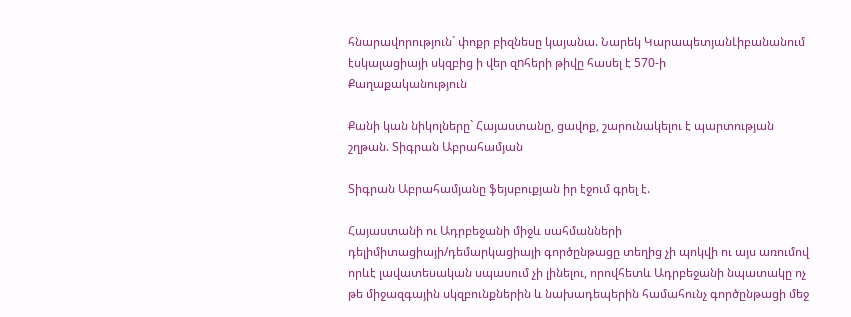հնարավորություն` փոքր բիզնեսը կայանա. Նարեկ ԿարապետյանԼիբանանում էսկալացիայի սկզբից ի վեր զnհերի թիվը հասել է 570-ի
Քաղաքականություն

Քանի կան նիկոլները` Հայաստանը, ցավոք, շարունակելու է պարտության շղթան. Տիգրան Աբրահամյան

Տիգրան Աբրահամյանը ֆեյսբուքյան իր էջում գրել է.

Հայաստանի ու Ադրբեջանի միջև սահմանների դելիմիտացիայի/դեմարկացիայի գործընթացը տեղից չի պոկվի ու այս առումով որևէ լավատեսական սպասում չի լինելու, որովհետև Ադրբեջանի նպատակը ոչ թե միջազգային սկզբունքներին և նախադեպերին համահունչ գործընթացի մեջ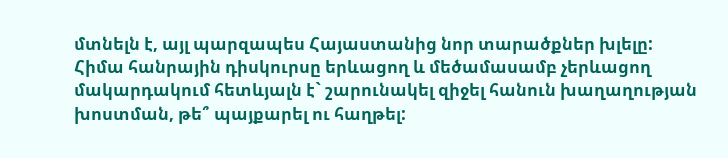մտնելն է, այլ պարզապես Հայաստանից նոր տարածքներ խլելը:
Հիմա հանրային դիսկուրսը երևացող և մեծամասամբ չերևացող մակարդակում հետևյալն է` շարունակել զիջել հանուն խաղաղության խոստման, թե՞ պայքարել ու հաղթել: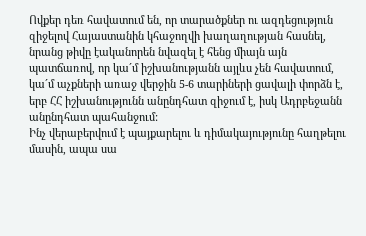Ովքեր դեռ հավատում են, որ տարածքներ ու ազդեցություն զիջելով Հայաստանին կհաջողվի խաղաղության հասնել, նրանց թիվը էականորեն նվազել է հենց միայն այն պատճառով, որ կա´մ իշխանությանն այլևս չեն հավատում, կա´մ աչքների առաջ վերջին 5-6 տարիների ցավալի փորձն է, երբ ՀՀ իշխանությունն անընդհատ զիջում է, իսկ Ադրբեջանն անընդհատ պահանջում:
Ինչ վերաբերվում է պայքարելու և դիմակայությունը հաղթելու մասին, ապա սա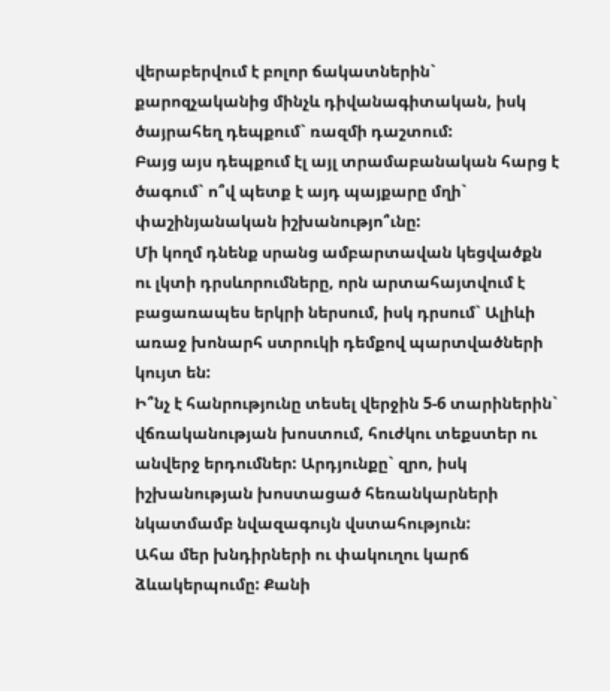վերաբերվում է բոլոր ճակատներին` քարոզչականից մինչև դիվանագիտական, իսկ ծայրահեղ դեպքում` ռազմի դաշտում:
Բայց այս դեպքում էլ այլ տրամաբանական հարց է ծագում` ո՞վ պետք է այդ պայքարը մղի` փաշինյանական իշխանությո՞ւնը:
Մի կողմ դնենք սրանց ամբարտավան կեցվածքն ու լկտի դրսևորումները, որն արտահայտվում է բացառապես երկրի ներսում, իսկ դրսում` Ալիևի առաջ խոնարհ ստրուկի դեմքով պարտվածների կույտ են:
Ի՞նչ է հանրությունը տեսել վերջին 5-6 տարիներին` վճռականության խոստում, հուժկու տեքստեր ու անվերջ երդումներ: Արդյունքը` զրո, իսկ իշխանության խոստացած հեռանկարների նկատմամբ նվազագույն վստահություն:
Ահա մեր խնդիրների ու փակուղու կարճ ձևակերպումը: Քանի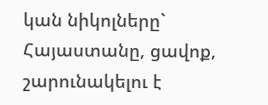կան նիկոլները` Հայաստանը, ցավոք, շարունակելու է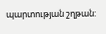պարտության շղթան: